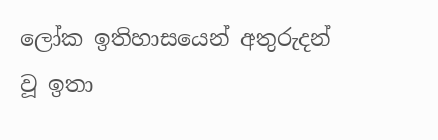ලෝක ඉතිහාසයෙන් අතුරුදන් වූ ඉතා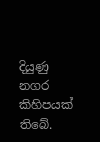දියුණු නගර කිහිපයක්‌ තිබේ.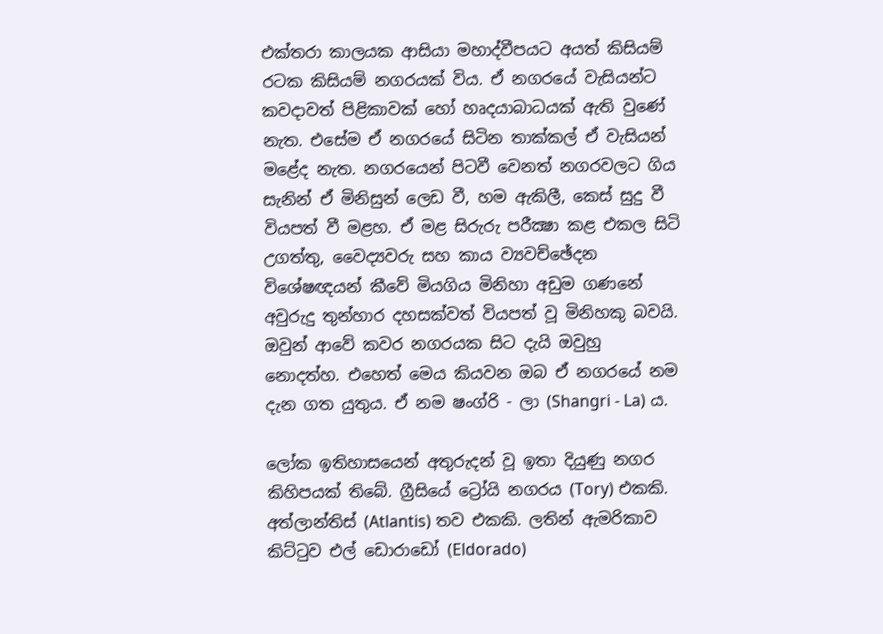එක්‌තරා කාලයක ආසියා මහාද්වීපයට අයත් කිසියම් රටක කිසියම් නගරයක්‌ විය. ඒ නගරයේ වැසියන්ට කවදාවත් පිළිකාවක්‌ හෝ හෘදයාබාධයක්‌ ඇති වුණේ නැත. එසේම ඒ නගරයේ සිටින තාක්‌කල් ඒ වැසියන් මළේද නැත. නගරයෙන් පිටවී වෙනත් නගරවලට ගිය සැනින් ඒ මිනිසුන් ලෙඩ වී, හම ඇකිලී, කෙස්‌ සුදු වී වියපත් වී මළහ. ඒ මළ සිරුරු පරීක්‍ෂා කළ එකල සිටි උගත්තු, වෛද්‍යවරු සහ කාය ව්‍යවච්ඡේදන විශේෂඥයන් කීවේ මියගිය මිනිහා අඩුම ගණනේ අවුරුදු තුන්හාර දහසක්‌වත් වියපත් වූ මිනිහකු බවයි. ඔවුන් ආවේ කවර නගරයක සිට දැයි ඔවුහු නොදත්හ. එහෙත් මෙය කියවන ඔබ ඒ නගරයේ නම දැන ගත යුතුය. ඒ නම ෂංග්රි - ලා (Shangri - La) ය.

ලෝක ඉතිහාසයෙන් අතුරුදන් වූ ඉතා දියුණු නගර කිහිපයක්‌ තිබේ. ග්‍රීසියේ ට්‍රෝයි නගරය (Tory) එකකි. අත්ලාන්තිස්‌ (Atlantis) තව එකකි. ලතින් ඇමරිකාව කිට්‌ටුව එල් ඩොරාඩෝ (Eldorado)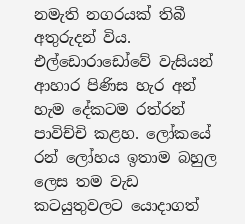නමැති නගරයක්‌ තිබී අතුරුදන් විය. එල්ඩොරාඩෝවේ වැසියන් ආහාර පිණිස හැර අන් හැම දේකටම රත්රන් පාවිච්චි කළහ. ලෝකයේ රන් ලෝහය ඉතාම බහුල ලෙස තම වැඩ කටයුතුවලට යොදාගත්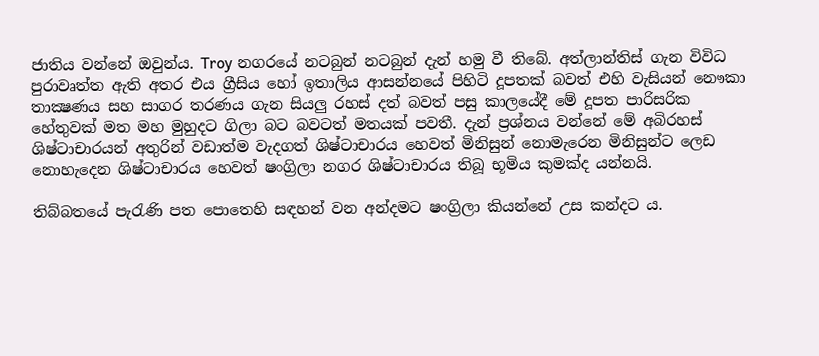ජාතිය වන්නේ ඔවුන්ය. Troy නගරයේ නටබුන් නටබුන් දැන් හමු වී තිබේ. අත්ලාන්තිස්‌ ගැන විවිධ පුරාවෘත්ත ඇති අතර එය ග්‍රීසිය හෝ ඉතාලිය ආසන්නයේ පිහිටි දූපතක්‌ බවත් එහි වැසියන් නෞකා තාක්‍ෂණය සහ සාගර තරණය ගැන සියලු රහස්‌ දත් බවත් පසු කාලයේදී මේ දූපත පාරිසරික හේතුවක්‌ මත මහ මුහුදට ගිලා බට බවටත් මතයක්‌ පවතී. දැන් ප්‍රශ්නය වන්නේ මේ අබිරහස්‌ ශිෂ්ටාචාරයන් අතුරින් වඩාත්ම වැදගත් ශිෂ්ටාචාරය හෙවත් මිනිසුන් නොමැරෙන මිනිසුන්ට ලෙඩ නොහැදෙන ශිෂ්ටාචාරය හෙවත් ෂංග්‍රිලා නගර ශිෂ්ටාචාරය තිබූ භූමිය කුමක්‌ද යන්නයි.

තිබ්බතයේ පැරැණි පත පොතෙහි සඳහන් වන අන්දමට ෂංග්‍රිලා කියන්නේ උස කන්දට ය.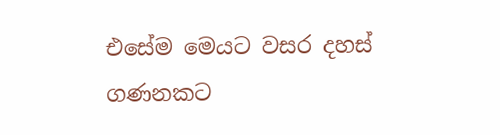එසේම මෙයට වසර දහස්‌ ගණනකට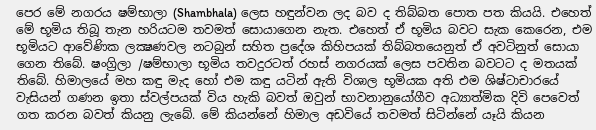පෙර මේ නගරය ෂම්භාලා (Shambhala) ලෙස හඳුන්වන ලද බව ද තිබ්බත පොත පත කියයි. එහෙත් මේ භූමිය තිබූ තැන හරියටම තවමත් සොයාගෙන නැත. එහෙත් ඒ භූමිය බවට සැක කෙරෙන, එම භූමියට ආවේණික ලක්‍ෂණවල නටබුන් සහිත ප්‍රදේශ කිහිපයක්‌ තිබ්බතයෙනුත් ඒ අවටිනුත් සොයා ගෙන තිබේ. ෂංග්‍රිලා /ෂම්භාලා භූමිය තවදුරටත් රහස්‌ නගරයක්‌ ලෙස පවතින බවටට ද මතයක්‌ තිබේ. හිමාලයේ මහ කඳු මැද හෝ එම කඳු යටින් ඇති විශාල භූමියක අති එම ශිෂ්ටාචාරයේ වැසියන් ගණන ඉතා ස්‌වල්පයක්‌ විය හැකි බවත් ඔවුන් භාවනානුයෝගීව අධ්‍යාත්මික දිවි පෙවෙත් ගත කරන බවත් කියනු ලැබේ. මේ කියන්නේ හිමාල අඩවියේ තවමත් සිටින්නේ යෑයි කියන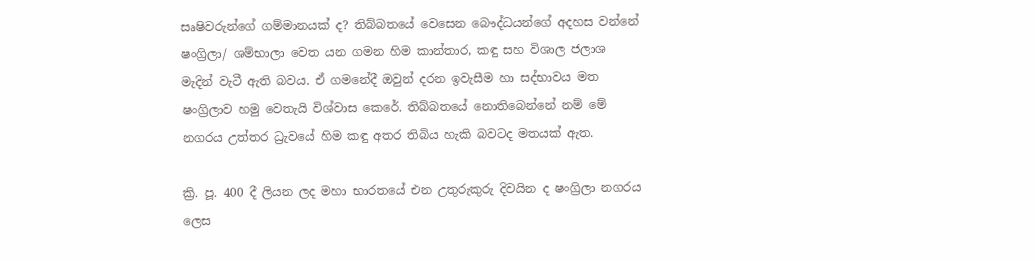සෘෂිවරුන්ගේ ගම්මානයක්‌ ද? තිබ්බතයේ වෙසෙන බෞද්ධයන්ගේ අදහස වන්නේ ෂංග්‍රිලා/ ශම්භාලා වෙත යන ගමන හිම කාන්තාර, කඳු සහ විශාල ජලාශ මැදින් වැටී ඇති බවය. ඒ ගමනේදී ඔවුන් දරන ඉවැසීම හා සද්භාවය මත ෂංග්‍රිලාව හමු වෙතැයි විශ්වාස කෙරේ. තිබ්බතයේ නොතිබෙන්නේ නම් මේ නගරය උත්තර ධ්‍රැවයේ හිම කඳු අතර තිබිය හැකි බවටද මතයක්‌ ඇත.

ක්‍රි. පූ. 400 දී ලියන ලද මහා භාරතයේ එන උතුරුකුරු දිවයින ද ෂංග්‍රිලා නගරය ලෙස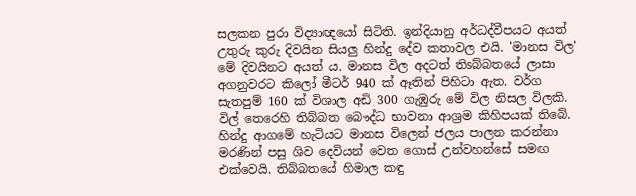සලකන පුරා විද්‍යාඥයෝ සිටිති. ඉන්දියානු අර්ධද්වීපයට අයත් උතුරු කුරු දිවයින සියලු හින්දු දේව කතාවල එයි. 'මානස විල' මේ දිවයිනට අයත් ය. මානස විල අදටත් තිsබ්බතයේ ලාසා අගනුවරට කිලෝ මීටර් 940 ක්‌ ඈතින් පිහිටා ඇත. වර්ග සැතපුම් 160 ක්‌ විශාල අඩි 300 ගැඹුරු මේ විල නිසල විලකි. විල් තෙරෙහි තිබ්බත බෞද්ධ භාවනා ආශ්‍රම කිහිපයක්‌ තිබේ. හින්දු ආගමේ හැටියට මානස විලෙන් ජලය පාලන කරන්නා මරණින් පසු ශිව දෙවියන් වෙත ගොස්‌ උන්වහන්සේ සමඟ එක්‌වෙයි. තිබ්බතයේ හිමාල කඳු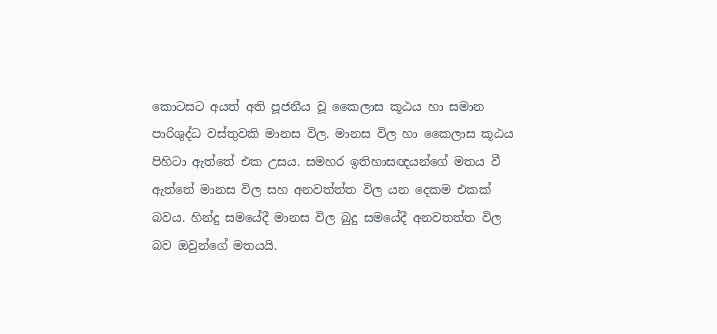කොටසට අයත් අති පූජනීය වූ කෛලාස කූඨය හා සමාන පාරිශුද්ධ වස්‌තුවකි මානස විල. මානස විල හා කෛලාස කූඨය පිහිටා ඇත්තේ එක උසය. සමහර ඉතිහාසඥයන්ගේ මතය වී ඇත්තේ මානස විල සහ අනවත්ත්ත විල යන දෙකම එකක්‌ බවය. හින්දු සමයේදී මානස විල බුදු සමයේදී අනවතත්ත විල බව ඔවුන්ගේ මතයයි.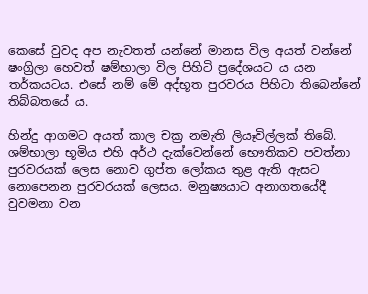කෙසේ වුවද අප නැවතත් යන්නේ මානස විල අයත් වන්නේ ෂංග්‍රිලා හෙවත් ෂම්භාලා විල පිහිටි ප්‍රදේශයට ය යන තර්කයටය. එසේ නම් මේ අද්භූත පුරවරය පිහිටා තිබෙන්නේ තිබ්බතයේ ය.

හින්දු ආගමට අයත් කාල චක්‍ර නමැති ලියෑවිල්ලක්‌ තිබේ. ශම්භාලා භූමිය එහි අර්ථ දැක්‌වෙන්නේ භෞතිකව පවත්නා පුරවරයක්‌ ලෙස නොව ගුප්ත ලෝකය තුළ ඇති ඇසට නොපෙනන පුරවරයක්‌ ලෙසය. මනුෂ්‍යයාට අනාගතයේදී වුවමනා වන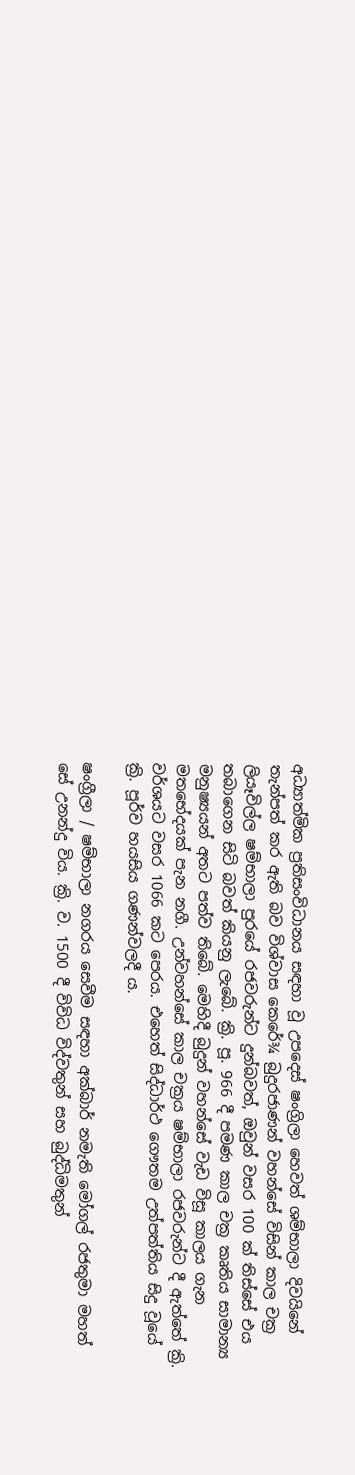අධ්‍යාත්මික ප්‍රතිසංවිධානය සඳහා වූ උපදෙස්‌ ෂංග්‍රිලා හෙවත් ශම්භාලා දිවයිනේ තැන්පත් කර ඇති බව විශ්වාස කෙරේ¾ බුදුරජාණන් වහන්සේ විසින් කාල චක්‍ර ලියෑවිල්ල ෂම්භාලා පුරයේ රජවරුන්ට දුන්බවත්, ඔවුන් වසර 100 ක්‌ තිස්‌සේ එය තබාගෙන සිටි බවත් කියනු ලැබේ. ක්‍රි. පූ. 966 දී පමණ කාල චක්‍ර කෘතිය සාමාන්‍ය මනුෂ්‍යයන් අතට පත්ව තිබේ. මෙහිදී බුදුන් වහන්සේ වැඩ විසූ කාලය ගැන මතභේදයක්‌ පැන නගී. උන්වහන්සේ කාල චක්‍රය ෂම්භාලා රජවරුන්ට දී ඇත්තේ ක්‍රි. වර්ශයට වසර 1066 කට පෙරය. එහෙත් සිද්ධාර්ථ ගෞතම උත්පත්තිය සිදු වූයේ ක්‍රි. පූර්ව හයසිය ගණන්වලදී ය.

ෂංග්‍රීලා / ෂම්භාලා නගරය සෙවීම සඳහා අක්‌බාර් නමැති මෝගල් රජතුමා මහත් සේ උනන්දු විය. ක්‍රි. ව. 1500 දී විවිධ විද්වතුන් සහ බුද්ධිමතුන්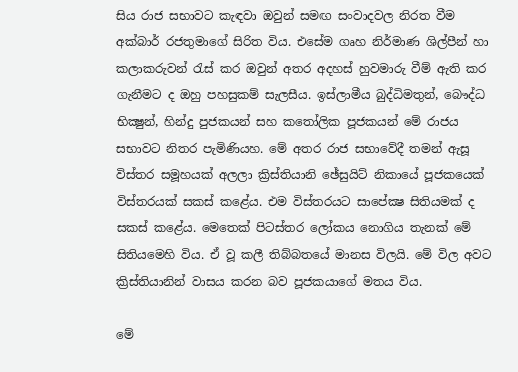සිය රාජ සභාවට කැඳවා ඔවුන් සමඟ සංවාදවල නිරත වීම අක්‌බාර් රජතුමාගේ සිරිත විය. එසේම ගෘහ නිර්මාණ ශිල්පීන් හා කලාකරුවන් රැස්‌ කර ඔවුන් අතර අදහස්‌ හුවමාරු වීම් ඇති කර ගැනීමට ද ඔහු පහසුකම් සැලසීය. ඉස්‌ලාමීය බුද්ධිමතුන්, බෞද්ධ භික්‍ෂුන්, හින්දු පුජකයන් සහ කතෝලික පූජකයන් මේ රාජය සභාවට නිතර පැමිණියහ. මේ අතර රාජ සභාවේදී තමන් ඇසූ විස්‌තර සමූහයක්‌ අලලා ක්‍රිස්‌තියානි ඡේසුයිට්‌ නිකායේ පූජකයෙක්‌ විස්‌තරයක්‌ සකස්‌ කළේය. එම විස්‌තරයට සාපේක්‍ෂ සිතියමක්‌ ද සකස්‌ කළේය. මෙතෙක්‌ පිටස්‌තර ලෝකය නොගිය තැනක්‌ මේ සිතියමෙහි විය. ඒ වූ කලී තිබ්බතයේ මානස විලයි. මේ විල අවට ක්‍රිස්‌තියානින් වාසය කරන බව පූජකයාගේ මතය විය.

මේ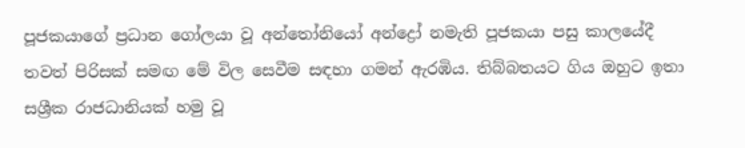පූජකයාගේ ප්‍රධාන ගෝලයා වූ අන්තෝනියෝ අන්ද්‍රෝ නමැති පූජකයා පසු කාලයේදී තවත් පිරිසක්‌ සමඟ මේ විල සෙවීම සඳහා ගමන් ඇරඹිය. තිබ්බතයට ගිය ඔහුට ඉතා සශ්‍රීක රාජධානියක්‌ හමු වූ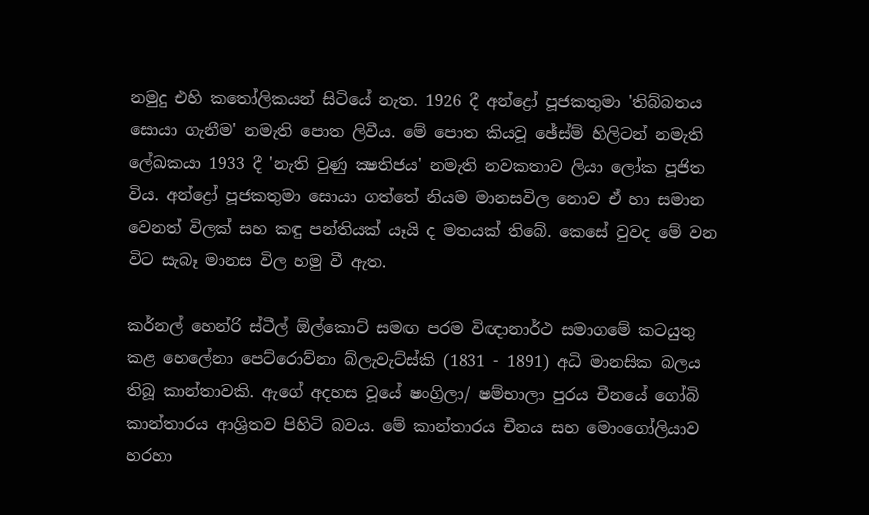නමුදු එහි කතෝලිකයන් සිටියේ නැත. 1926 දී අන්ද්‍රෝ පූජකතුමා 'තිබ්බතය සොයා ගැනීම' නමැති පොත ලිවීය. මේ පොත කියවූ ඡේස්‌ම් හිලිටන් නමැති ලේඛකයා 1933 දී 'නැති වුණු ක්‍ෂතිජය' නමැති නවකතාව ලියා ලෝක පූජිත විය. අන්ද්‍රෝ පූජකතුමා සොයා ගත්තේ නියම මානසවිල නොව ඒ හා සමාන වෙනත් විලක්‌ සහ කඳු පන්තියක්‌ යෑයි ද මතයක්‌ තිබේ. කෙසේ වුවද මේ වන විට සැබෑ මානස විල හමු වී ඇත.

කර්නල් හෙන්රි ස්‌ටීල් ඕල්කොට්‌ සමඟ පරම විඥානාර්ථ සමාගමේ කටයුතු කළ හෙලේනා පෙට්‌රොව්නා බ්ලැවැට්‌ස්‌කි (1831 - 1891) අධි මානසික බලය තිබූ කාන්තාවකි. ඇගේ අදහස වූයේ ෂංග්‍රිලා/ ෂම්භාලා පුරය චීනයේ ගෝබි කාන්තාරය ආශ්‍රිතව පිහිටි බවය. මේ කාන්තාරය චීනය සහ මොංගෝලියාව හරහා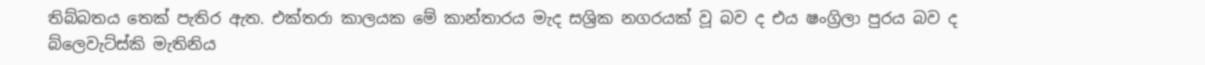තිබ්බතය තෙක්‌ පැතිර ඇත. එක්‌තරා කාලයක මේ කාන්තාරය මැද සශ්‍රික නගරයක්‌ වූ බව ද එය ෂංග්‍රිලා පුරය බව ද බ්ලෙවැට්‌ස්‌කි මැතිනිය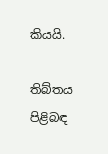කියයි.

තිබ්තය පිළිබඳ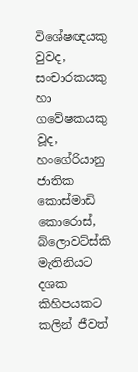විශේෂඥයකු වුවද, සංචාරකයකු හා ගවේෂකයකු වූද, හංගේරියානු ජාතික කොස්‌මාඩි කොරොස්‌, බ්ලොවට්‌ස්‌කි මැතිනියට දශක කිහිපයකට කලින් ජීවත්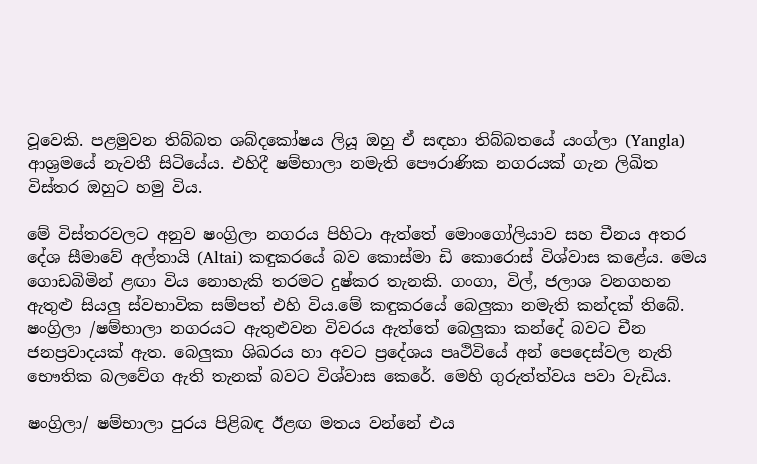වූවෙකි. පළමුවන තිබ්බත ශබ්දකෝෂය ලියූ ඔහු ඒ සඳහා තිබ්බතයේ යංග්ලා (Yangla) ආශ්‍රමයේ නැවතී සිටියේය. එහිදී ෂම්භාලා නමැති පෞරාණික නගරයක්‌ ගැන ලිඛිත විස්‌තර ඔහුට හමු විය.

මේ විස්‌තරවලට අනුව ෂංග්‍රිලා නගරය පිහිටා ඇත්තේ මොංගෝලියාව සහ චීනය අතර දේශ සීමාවේ අල්තායි (Altai) කඳුකරයේ බව කොස්‌මා ඩි කොරොස්‌ විශ්වාස කළේය. මෙය ගොඩබිමින් ළඟා විය නොහැකි තරමට දුෂ්කර තැනකි. ගංගා, විල්, ජලාශ වනගහන ඇතුළු සියලු ස්‌වභාවික සම්පත් එහි විය.මේ කඳුකරයේ බෙලුකා නමැති කන්දක්‌ තිබේ. ෂංග්‍රිලා /ෂම්භාලා නගරයට ඇතුළුවන විවරය ඇත්තේ බෙලුකා කන්දේ බවට චීන ජනප්‍රවාදයක්‌ ඇත. බෙලුකා ශිඛරය හා අවට ප්‍රදේශය පෘථිවියේ අන් පෙදෙස්‌වල නැති භෞතික බලවේග ඇති තැනක්‌ බවට විශ්වාස කෙරේ. මෙහි ගුරුත්ත්වය පවා වැඩිය.

ෂංග්‍රිලා/ ෂම්භාලා පුරය පිළිබඳ ඊළඟ මතය වන්නේ එය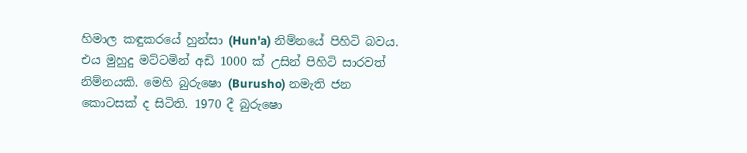හිමාල කඳුකරයේ හුන්සා (Hun'a) නිම්නයේ පිහිටි බවය. එය මුහුදු මට්‌ටමින් අඩි 1000 ක්‌ උසින් පිහිටි සාරවත් නිම්නයකි. මෙහි බුරුෂො (Burusho) නමැති ජන කොටසක්‌ ද සිටිති. 1970 දී බුරුෂො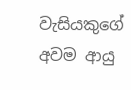වැසියකුගේ අවම ආයු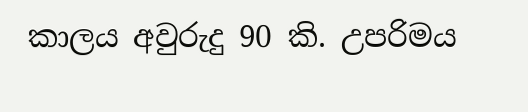කාලය අවුරුදු 90 කි. උපරිමය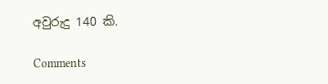අවුරුදු 140 කි.

Comments